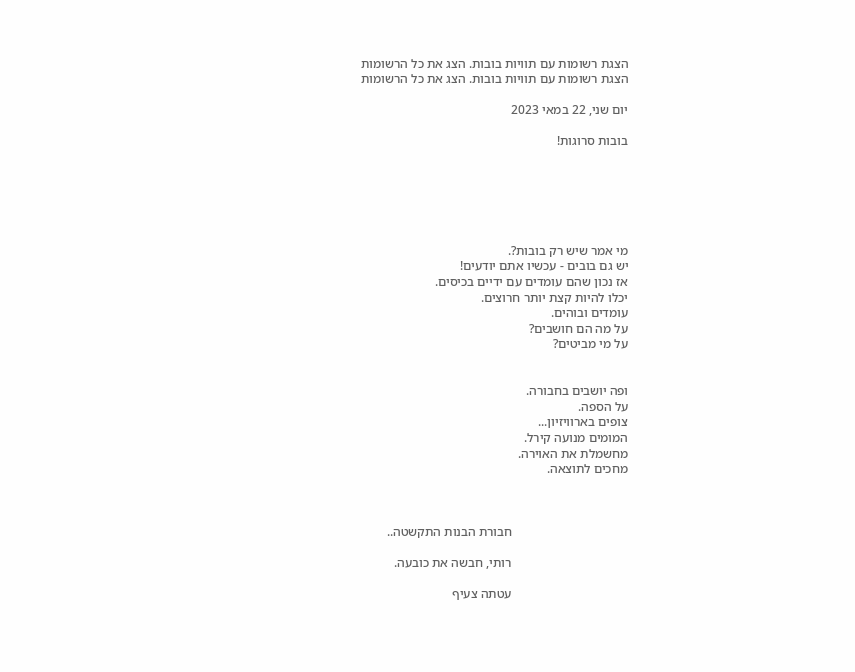הצגת רשומות עם תוויות בובות. הצג את כל הרשומות
הצגת רשומות עם תוויות בובות. הצג את כל הרשומות

יום שני, 22 במאי 2023

בובות סרוגות!






מי אמר שיש רק בובות?.
יש גם בובים - עכשיו אתם יודעים!
אז נכון שהם עומדים עם ידיים בכיסים.
יכלו להיות קצת יותר חרוצים.
עומדים ובוהים.
על מה הם חושבים?
על מי מביטים?


ופה יושבים בחבורה.
על הספה.
צופים בארוויזיון...
המומים מנועה קירל.
מחשמלת את האוירה.
מחכים לתוצאה.



                                    חבורת הבנות התקשטה..

                                    רותי, חבשה את כובעה.

                                    עטתה צעיף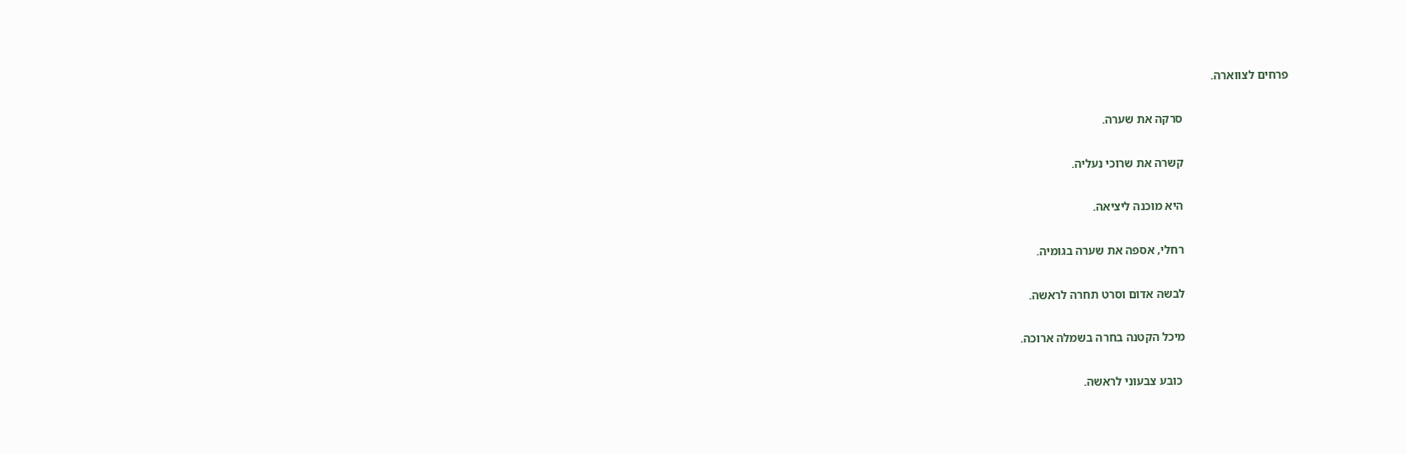פרחים לצווארה.

                                    סרקה את שערה.

                                    קשרה את שרוכי נעליה.

                                    היא מוכנה ליציאה.

                                    רחלי, אספה את שערה בגומיה.

                                    לבשה אדום וסרט תחרה לראשה.

                                    מיכל הקטנה בחרה בשמלה ארוכה.

                                     כובע צבעוני לראשה.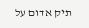תיק אדום על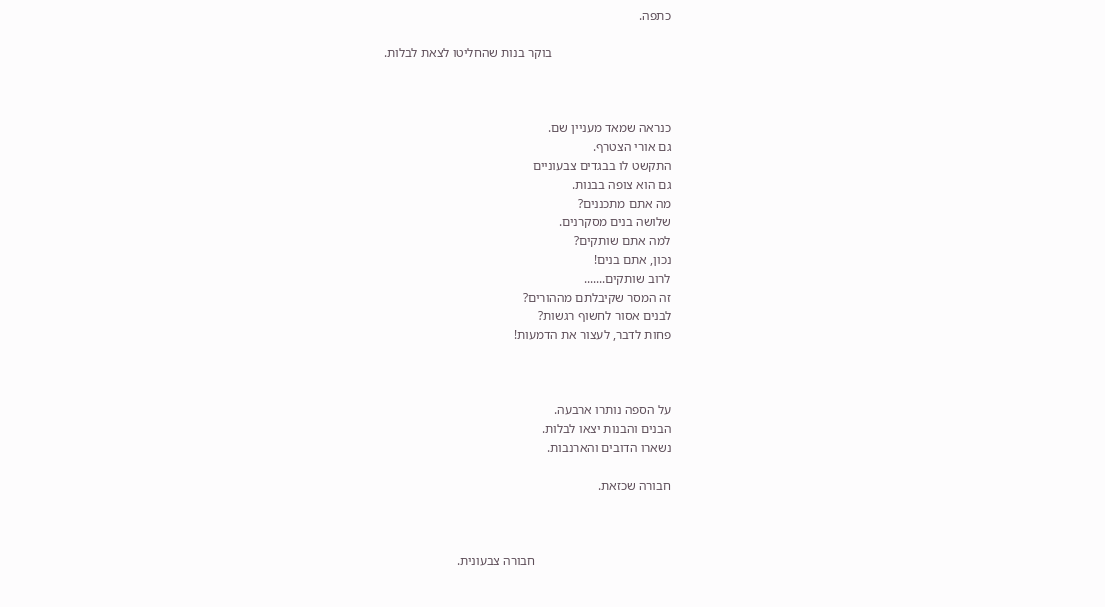כתפה.

                                     בוקר בנות שהחליטו לצאת לבלות.



כנראה שמאד מעניין שם.
גם אורי הצטרף.
התקשט לו בבגדים צבעוניים
גם הוא צופה בבנות.
מה אתם מתכננים?
שלושה בנים מסקרנים.
למה אתם שותקים?
נכון, אתם בנים!
לרוב שותקים.......
זה המסר שקיבלתם מההורים?
לבנים אסור לחשוף רגשות?
פחות לדבר, לעצור את הדמעות!



על הספה נותרו ארבעה.
הבנים והבנות יצאו לבלות.
נשארו הדובים והארנבות.

חבורה שכזאת.



                                          חבורה צבעונית.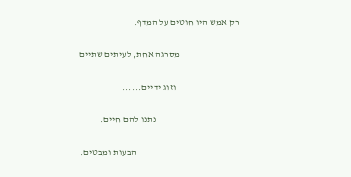רק אמש היו חוטים על המדף.

                                מסרגה אחת, לעיתים שתיים

                                  וזוג ידיים......

                                             נתנו להם חיים.

                                                       הבעות ומבטים.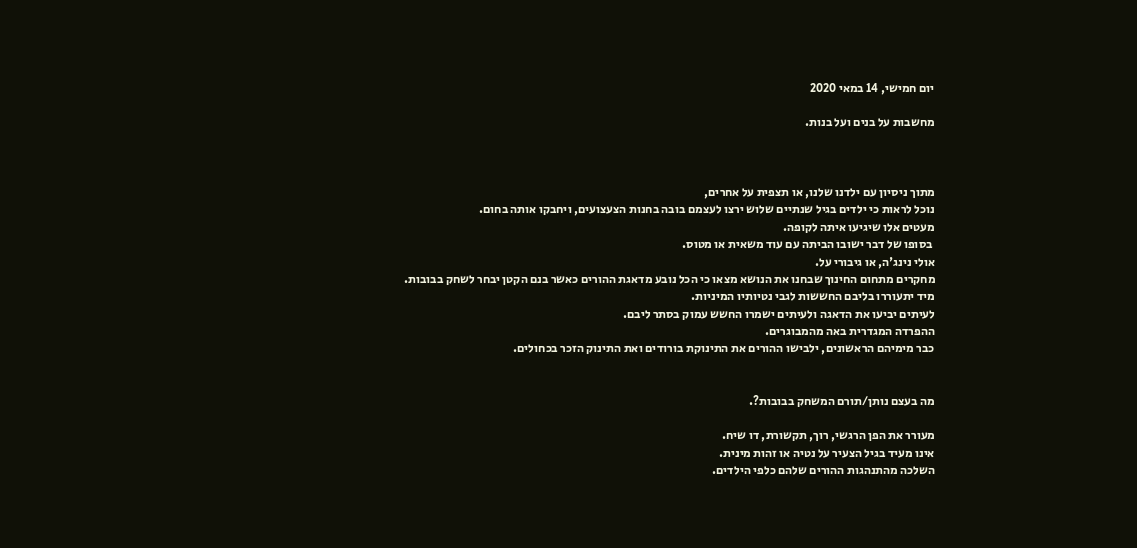יום חמישי, 14 במאי 2020

מחשבות על בנים ועל בנות.



מתוך ניסיון עם ילדנו שלנו, או תצפית על אחרים,
נוכל לראות כי ילדים בגיל שנתיים שלוש ירצו לעצמם בובה בחנות הצעצועים, ויחבקו אותה בחום.
מעטים אלו שיגיעו איתה לקופה.
 בסופו של דבר ישובו הביתה עם עוד משאית או מטוס.
אולי נינג'ה, או גיבורי על.
מחקרים מתחום החינוך שבחנו את הנושא מצאו כי הכל נובע מדאגת ההורים כאשר בנם הקטן יבחר לשחק בבובות.
מיד יתעוררו בליבם החששות לגבי נטיותיו המיניות.
לעיתים יביעו את הדאגה ולעיתים ישמרו החשש עמוק בסתר ליבם.
ההפרדה המגדרית באה מהמבוגרים.
כבר מימיהם הראשונים, ילבישו ההורים את התינוקת בורודים ואת התינוק הזכר בכחולים.


מה בעצם נותן/תורם המשחק בבובות?.

מעורר את הפן הרגשי, רוך, תקשורת, דו שיח.
אינו מעיד בגיל הצעיר על נטיה או זהות מינית.
השלכה מהתנהגות ההורים שלהם כלפי הילדים.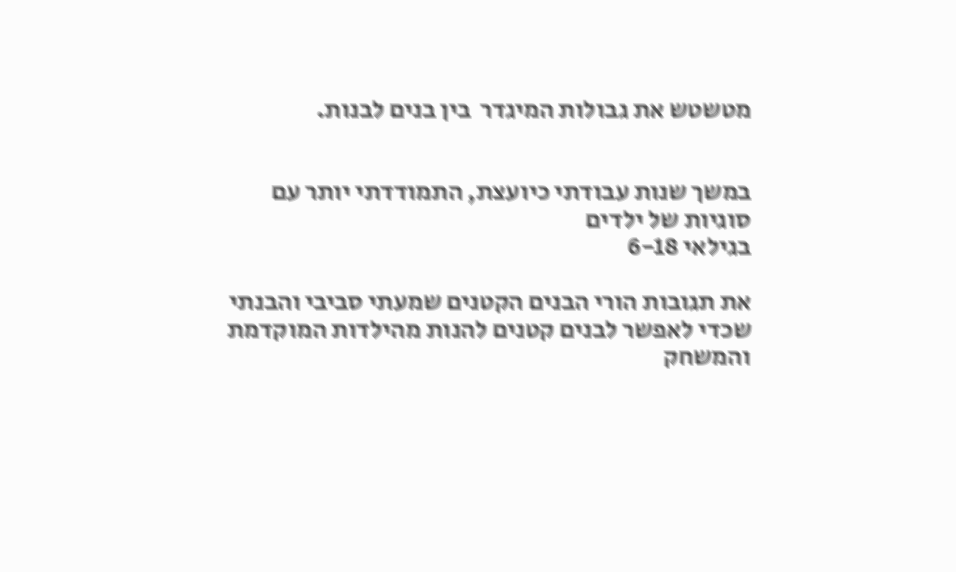מטשטש את גבולות המיגדר  בין בנים לבנות.


במשך שנות עבודתי כיועצת, התמודדתי יותר עם סוגיות של ילדים
בגילאי 6-18

את תגובות הורי הבנים הקטנים שמעתי סביבי והבנתי
שכדי לאפשר לבנים קטנים להנות מהילדות המוקדמת והמשחק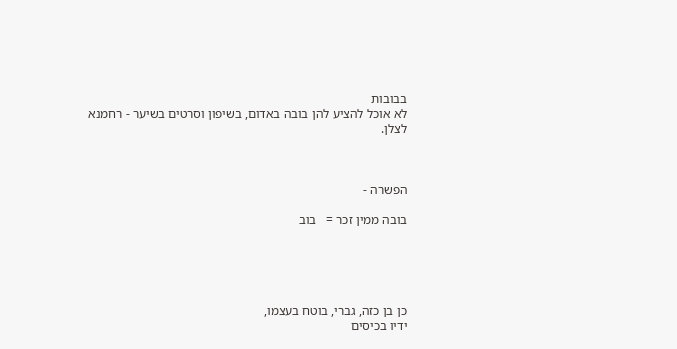בבובות
לא אוכל להציע להן בובה באדום, בשיפון וסרטים בשיער - רחמנא לצלן.



הפשרה -

בובה ממין זכר =   בוב





כן בן כזה, גברי, בוטח בעצמו,
ידיו בכיסים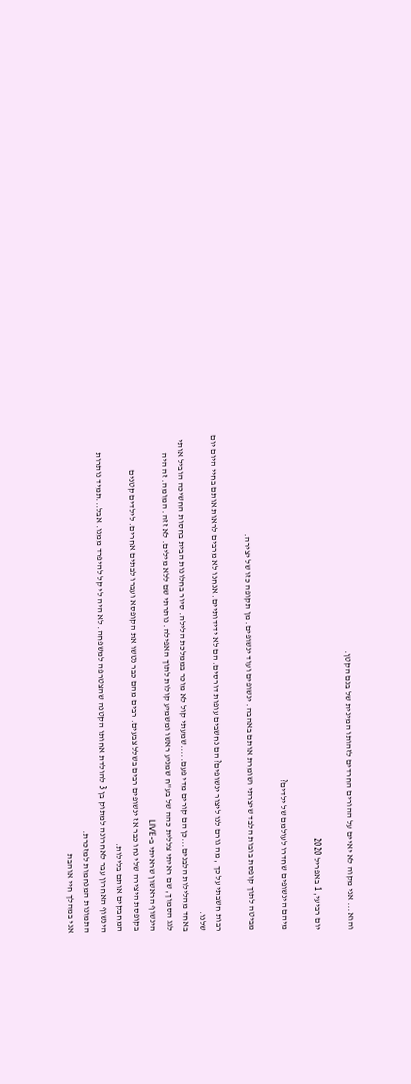והוא... אני מקוה לא יאיים על ההורים החרדים לזהותו המינית של בנם הקטן.

יום רביעי, 1 באפריל 2020

מיהם הינשופים שחדרו לעולמם של ילדים?

מביטה לתוך קופסת בובות הלבד שיצרתי ושומרת אותם באהבה. ינשופים ועוד ינשופים. מן תקופה כזו של יצירה.

רבות חשבתי על כך , מה גורם לנו ליצור ינשופים? הם נחשבים עופות דורסים. הם לא ידידותיים. אנחנו לא מרבים לראות אותם בחיי היום יום שלנו.
באחד מהלילות הלבנים...כן הם קורים מדי פעם.....שמעתי קול לא מוכר בממלכת הלילה. סיור בחלונות הבית בחסות החשיכה הוביל אותי לגג הסמוך, שם ראיתי צללית כהה של בע"ח שמניע ראשו ומשמיע קולות לתוך האפילה. נותרתי שם ללא מילים. לא זזה. המומה. זה היה הינשוף הראשון שראיתי ב-LIVE
בקופסת היצירה שלי נחו כבר אז ינשופים רבים בשלל צבעים. רבים מהם כבר נטשו את הקופסא ועברו לבתים אחרים. לילדים קטנים המחבקים אותם בלילות.
הינשוף האחרון עבר לאחרונה למתוק בן 3 להולדת אחותו הקטנה שהצטרפה למשפחה. לא היה לי קל להיפרד ממנו. אבל...תמיד נותרות התמונות המנחמות למזכרת.
אני במהלך חיי אוהבת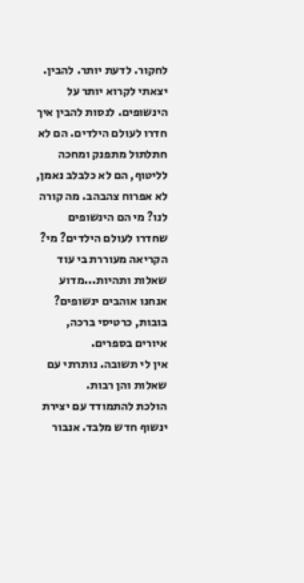לחקור. לדעת יותר. להבין.
יצאתי לקרוא יותר על הינשופים. לנסות להבין איך חדרו לעולם הילדים. הם לא חתלתול מתפנק ומחכה לליטוף, הם לא כלבלב נאמן, לא אפרוח צהבהב. מה קורה לנו? מי הם הינשופים שחדרו לעולם הילדים? מי?
הקריאה מעוררת בי עוד שאלות ותהיות...מדוע אנחנו אוהבים ינשופים? בובות, כרטיסי ברכה, איורים בספרים.
אין לי תשובה. נותרתי עם שאלות והן רבות.
הולכת להתמודד עם יצירת ינשוף חדש מלבד. אנבור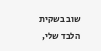שוב בשקית הלבד שלי,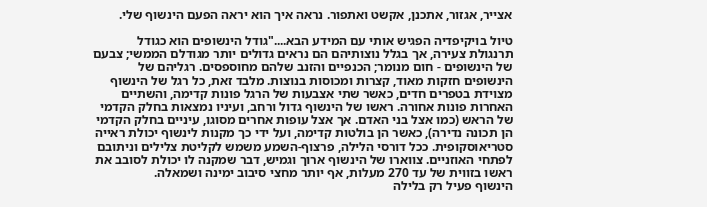אצייר, אגזור, אתכנן, אקשט ואתפור. נראה איך הוא יראה הפעם הינשוף שלי.

טיול בויקיפדיה הפגיש אותי עם המידע הבא...."גודל הינשופים הוא כגודל תרנגולת צעירה, אך בגלל נוצותיהם הם נראים גדולים יותר מגודלם הממשי; צבעם של הינשופים - חום מנומר; הכנפיים והזנב שלהם מחוספסים. רגליהם של הינשופים חזקות מאוד, קצרות ומכוסות בנוצות. מלבד זאת, כל רגל של הינשוף מצוידת בטפרים חדים, כאשר שתי אצבעות של הרגל פונות קדימה, והשתיים האחרות פונות אחורה. ראשו של הינשוף גדול ורחב, ועיניו נמצאות בחלק הקדמי של הראש (כמו אצל בני האדם. אך אצל עופות אחרים מסוגו, עיניים בחלק הקדמי הן תכונה נדירה), כאשר הן בולטות קדימה, ועל ידי כך מקנות לינשוף יכולת ראייה סטריאוסקופית. ככל דורסי הלילה, פרצוף-השמע משמש לקליטת צלילים וניתובם לפתחי האוזניים. צווארו של הינשוף ארוך וגמיש, דבר שמקנה לו יכולת לסובב את ראשו בזווית של עד 270 מעלות, אף יותר מחצי סיבוב ימינה ושמאלה.
הינשוף פעיל רק בלילה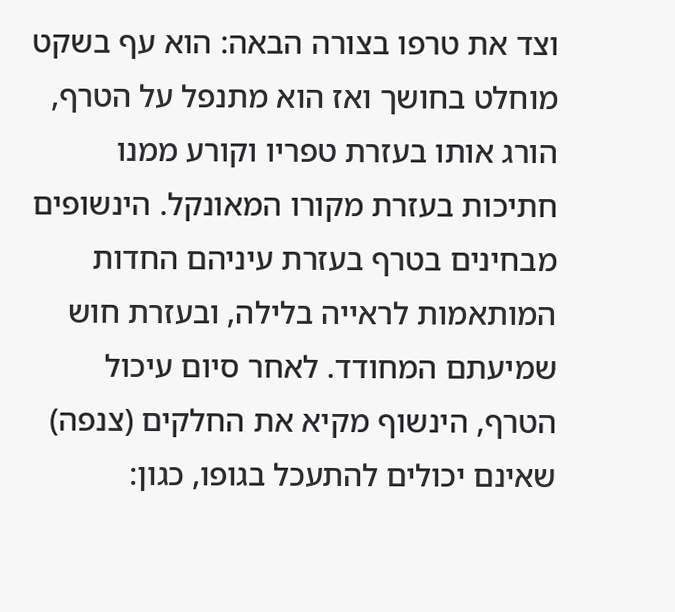וצד את טרפו בצורה הבאה: הוא עף בשקט מוחלט בחושך ואז הוא מתנפל על הטרף, הורג אותו בעזרת טפריו וקורע ממנו חתיכות בעזרת מקורו המאונקל. הינשופים מבחינים בטרף בעזרת עיניהם החדות המותאמות לראייה בלילה, ובעזרת חוש שמיעתם המחודד. לאחר סיום עיכול הטרף, הינשוף מקיא את החלקים (צנפה) שאינם יכולים להתעכל בגופו, כגון: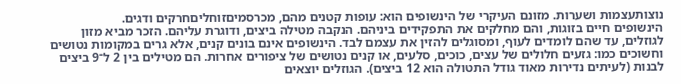נוצותעצמות ושערות. מזונם העיקרי של הינשופים הוא: עופות קטנים מהם, מכרסמיםזוחליםחרקים ודגים.
הינשופים חיים בזוגות, והם מחלקים את התפקידים ביניהם. הנקבה מטילה ביצים, ודוגרת עליהם. הזכר מביא מזון לגוזלים, עד שהם לומדים לעוף, ומסוגלים להזין את עצמם לבד. הינשופים אינם בונים קנים, אלא גרים במקומות נטושים וחשוכים כמו: גזעים חלולים של עצים, כוכים, סלעים, או קנים נטושים של ציפורים אחרות. הם מטילים בין 2 ל־9 ביצים לבנות (לעיתים נדירות מאוד גודל התטולה הוא 12 ביצים). הגוזלים יוצאים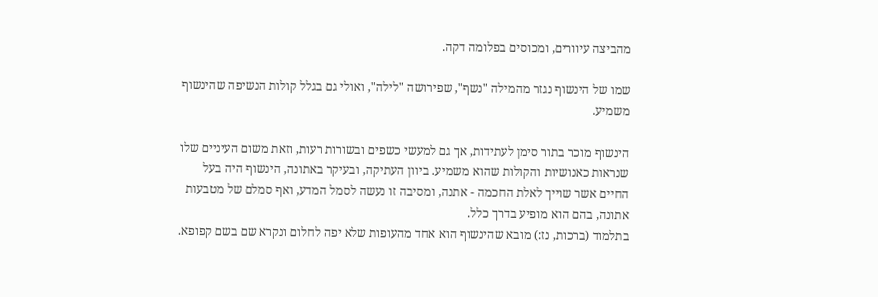מהביצה עיוורים, ומכוסים בפלומה דקה.

שמו של הינשוף נגזר מהמילה "נשף", שפירושה "לילה", ואולי גם בגלל קולות הנשיפה שהינשוף משמיע.

הינשוף מוכר בתור סימן לעתידות, אך גם למעשי כשפים ובשורות רעות, וזאת משום העיניים שלו שנראות כאנושיות והקולות שהוא משמיע. ביוון העתיקה, ובעיקר באתונה, הינשוף היה בעל החיים אשר שוייך לאלת החכמה - אתנה, ומסיבה זו נעשה לסמל המדע, ואף סמלם של מטבעות אתונה, בהם הוא מופיע בדרך כלל.
בתלמוד (ברכות, נז:) מובא שהינשוף הוא אחד מהעופות שלא יפה לחלום ונקרא שם בשם קפופא.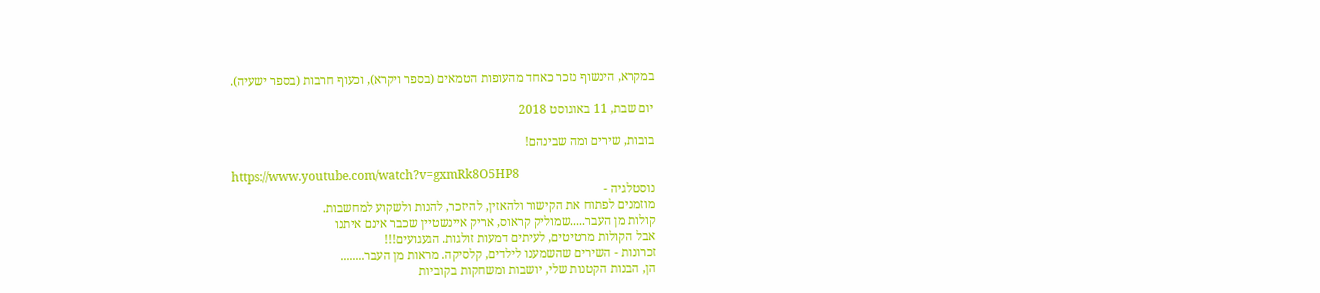במקרא, הינשוף נזכר כאחד מהעופות הטמאים (בספר ויקרא), וכעוף חרבות (בספר ישעיה).

יום שבת, 11 באוגוסט 2018

בובות, שירים ומה שבינהם!

https://www.youtube.com/watch?v=gxmRk8O5HP8
נוסטלגיה -
מוזמנים לפתוח את הקישור ולהאזין, להיזכר, להנות ולשקוע למחשבות.
קולות מן העבר.....שמוליק קראוס, אריק איינשטיין שכבר אינם איתנו
אבל הקולות מרטיטים, לעיתים דמעות זולגות. הגעגועים!!!
זכרונות - השירים שהשמענו לילדים, קלסיקה. מראות מן העבר........
הן, הבנות הקטנות שלי, יושבות ומשחקות בקוביות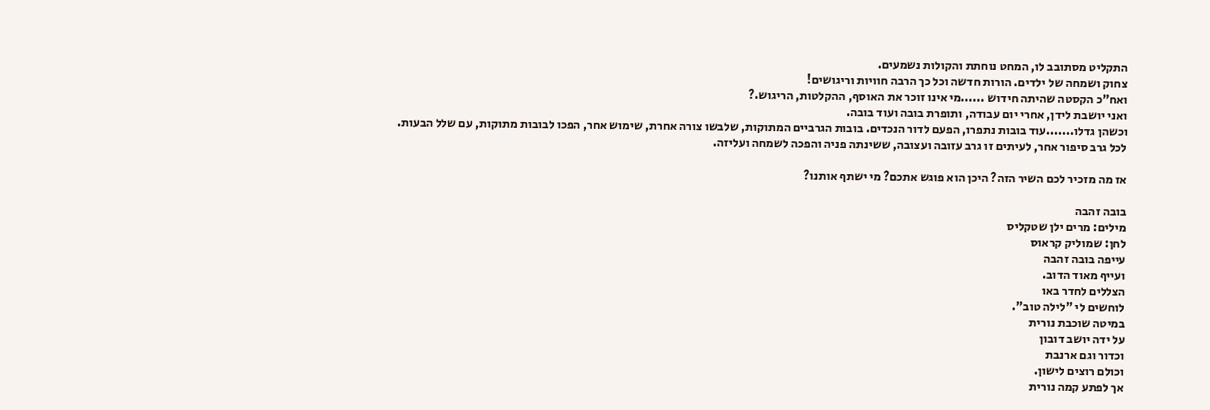התקליט מסתובב לו, המחט נוחתת והקולות נשמעים.
צחוק ושמחה של ילדים. הורות חדשה וכל כך הרבה חוויות וריגושים!
ואח"כ הקסטה שהיתה חידוש ......מי אינו זוכר את האוסף, ההקלטות, הריגוש.?
ואני יושבת לידן, אחרי יום עבודה, ותופרת בובה ועוד בובה.
וכשהן גדלו.......עוד בובות נתפרו, הפעם לדור הנכדים. בובות הגרביים המתוקות, שלבשו צורה אחרת, שימוש אחר, הפכו לבובות מתוקות, עם שלל הבעות.
לכל גרב סיפור אחר, לעיתים זו גרב עזובה ועצובה, ששינתה פניה והפכה לשמחה ועליזה.

אז מה מזכיר לכם השיר הזה? היכן הוא פוגש אתכם? מי ישתף אותנו?

בובה זהבה
מילים: מרים ילן שטקליס
לחן: שמוליק קראוס
עייפה בובה זהבה
ועייף מאוד הדוב.
הצללים לחדר באו
לוחשים לי "לילה טוב".
במיטה שוכבת נורית
על ידה יושב דובון
וכדור וגם ארנבת
וכולם רוצים לישון.
אך לפתע קמה נורית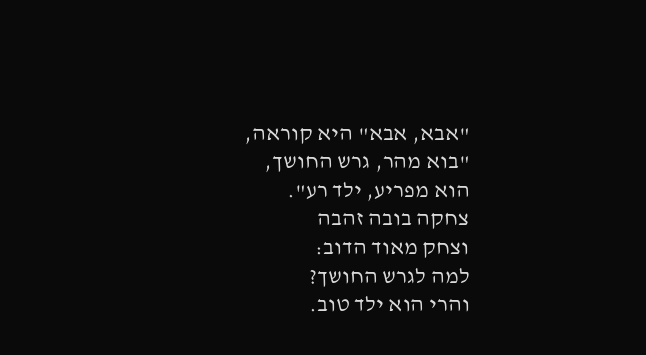"אבא, אבא" היא קוראה,
"בוא מהר, גרש החושך,
הוא מפריע, ילד רע".
צחקה בובה זהבה
וצחק מאוד הדוב:
למה לגרש החושך?
והרי הוא ילד טוב.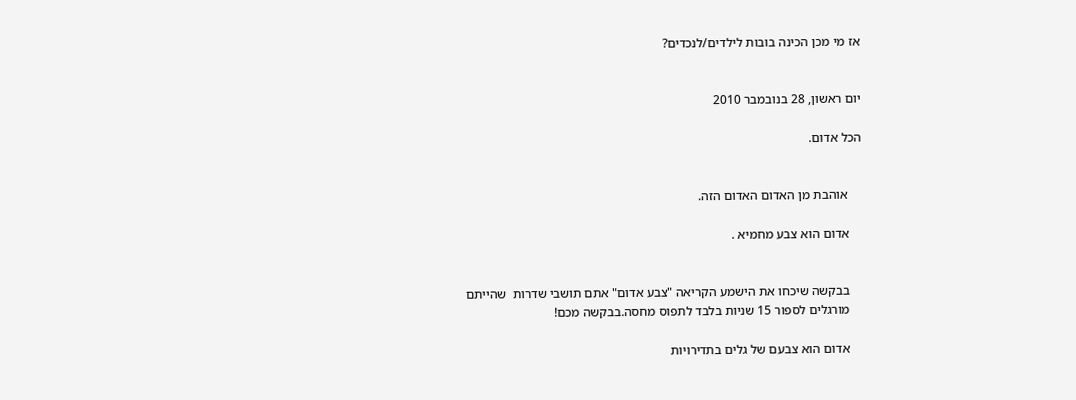אז מי מכן הכינה בובות לילדים/לנכדים?


יום ראשון, 28 בנובמבר 2010

הכל אדום.


    אוהבת מן האדום האדום הזה.

    אדום הוא צבע מחמיא .


    בבקשה שיכחו את הישמע הקריאה "צבע אדום" אתם תושבי שדרות  שהייתם
    מורגלים לספור 15 שניות בלבד לתפוס מחסה.בבקשה מכם!

    אדום הוא צבעם של גלים בתדירויות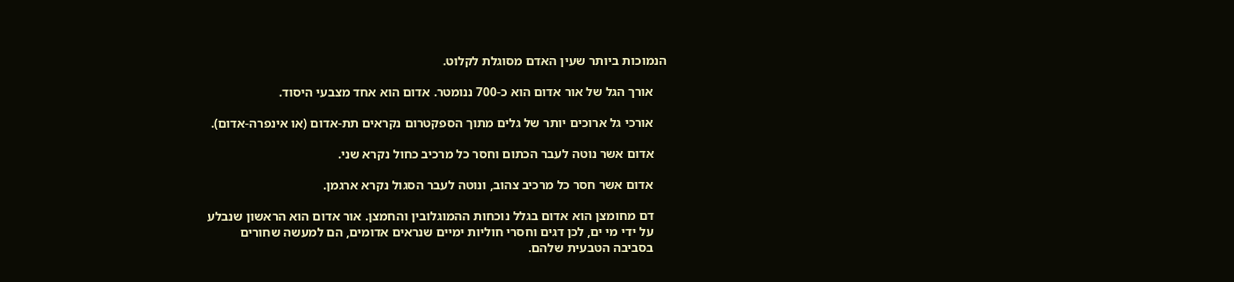הנמוכות ביותר שעין האדם מסוגלת לקלוט.

    אורך הגל של אור אדום הוא כ-700 ננומטר. אדום הוא אחד מצבעי היסוד.

    אורכי גל ארוכים יותר של גלים מתוך הספקטרום נקראים תת-אדום (או אינפרה-אדום).

    אדום אשר נוטה לעבר הכתום וחסר כל מרכיב כחול נקרא שני.

    אדום אשר חסר כל מרכיב צהוב, ונוטה לעבר הסגול נקרא ארגמן.

    דם מחומצן הוא אדום בגלל נוכחות ההמוגלובין והחמצן. אור אדום הוא הראשון שנבלע
    על ידי מי ים, לכן דגים וחסרי חוליות ימיים שנראים אדומים, הם למעשה שחורים
    בסביבה הטבעית שלהם.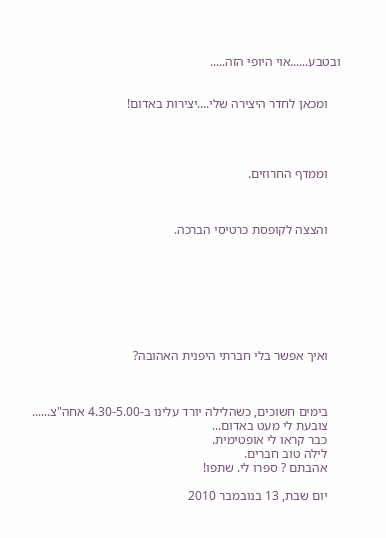ובטבע......אוי היופי הזה.....


    ומכאן לחדר היצירה שלי....יצירות באדום!




    וממדף החרוזים.



    והצצה לקופסת כרטיסי הברכה.








    ואיך אפשר בלי חברתי היפנית האהובה?



    בימים חשוכים, כשהלילה יורד עלינו ב-4.30-5.00 אחה"צ......
    צובעת לי מעט באדום...
    כבר קראו לי אופטימית.
    לילה טוב חברים.
    אהבתם ? ספרו לי. שתפו!

    יום שבת, 13 בנובמבר 2010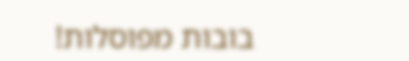בובות מפוסלות!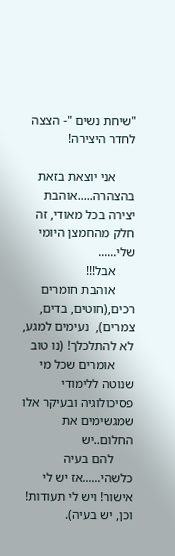"שיחת נשים "- הצצה לחדר היצירה!

      אני יוצאת בזאת בהצהרה.....אוהבת יצירה בכל מאודי, זה חלק מהחמצן היומי שלי......
      אבל!!!
      אוהבת חומרים רכים,(חוטים, בדים, צמרים),  נעימים למגע, לא להתלכלך! (נו טוב
      אומרים שכל מי שנוטה ללימודי פסיכולוגיה ובעיקר אלו שמגשימים את החלום..יש
      להם בעיה כלשהי......אז יש לי אישור! ויש לי תעודות! וכן, יש בעיה).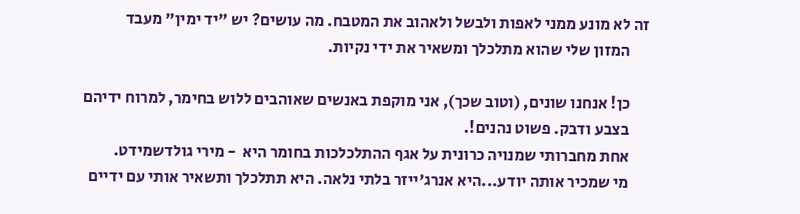זה לא מונע ממני לאפות ולבשל ולאהוב את המטבח. מה עושים? יש "יד ימין" מעבד
      המזון שלי שהוא מתלכלך ומשאיר את ידי נקיות.

      כן! אנחנו שונים, (וטוב שכך), אני מוקפת באנשים שאוהבים ללוש בחימר, למרוח ידיהם
      בצבע ודבק. פשוט נהנים!.
      אחת מחברותי שמנויה כרונית על אגף ההתלכלכות בחומר היא  - מירי גולדשמידט.
      מי שמכיר אותה יודע...היא אנרג'ייזר בלתי נלאה. היא תתלכלך ותשאיר אותי עם ידיים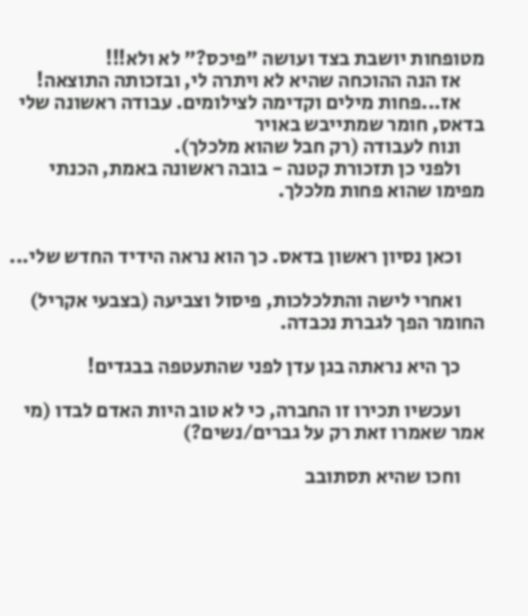מטופחות יושבת בצד ועושה "פיכס?" לא ולא!!!
      אז הנה ההוכחה שהיא לא ויתרה לי, ובזכותה התוצאה!
      אז...פחות מילים וקדימה לצילומים. עבודה ראשונה שלי בדאס, חומר שמתייבש באויר
      ונוח לעבודה (רק חבל שהוא מלכלך).
      ולפני כן תזכורת קטנה - בובה ראשונה באמת, הכנתי מפימו שהוא פחות מלכלך.


      וכאן נסיון ראשון בדאס. כך הוא נראה הידיד החדש שלי...

      ואחרי לישה והתלכלכות, פיסול וצביעה (בצבעי אקריל) החומר הפך לגברת נכבדה.

      כך היא נראתה בגן עדן לפני שהתעטפה בבגדים!

      ועכשיו תכירו זו החברה, כי לא טוב היות האדם לבדו (מי אמר שאמרו זאת רק על גברים/נשים?)

      וחכו שהיא תסתובב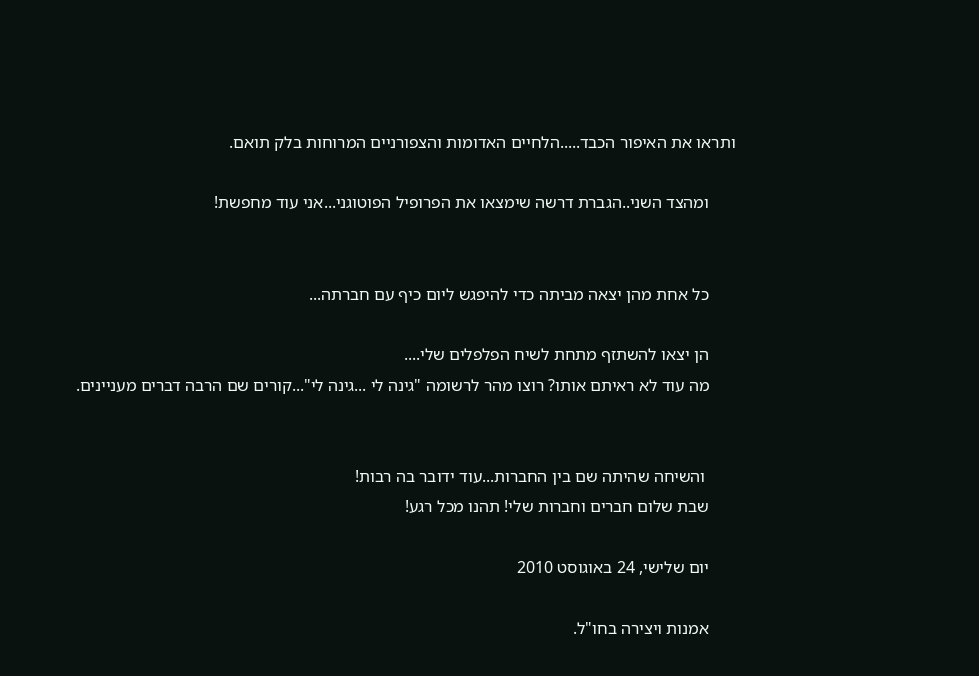ותראו את האיפור הכבד.....הלחיים האדומות והצפורניים המרוחות בלק תואם.

      ומהצד השני..הגברת דרשה שימצאו את הפרופיל הפוטוגני...אני עוד מחפשת!


      כל אחת מהן יצאה מביתה כדי להיפגש ליום כיף עם חברתה...

      הן יצאו להשתזף מתחת לשיח הפלפלים שלי....
      מה עוד לא ראיתם אותו? רוצו מהר לרשומה "גינה לי ...גינה לי"...קורים שם הרבה דברים מעניינים.


       והשיחה שהיתה שם בין החברות...עוד ידובר בה רבות!
      שבת שלום חברים וחברות שלי! תהנו מכל רגע!

      יום שלישי, 24 באוגוסט 2010

      אמנות ויצירה בחו"ל.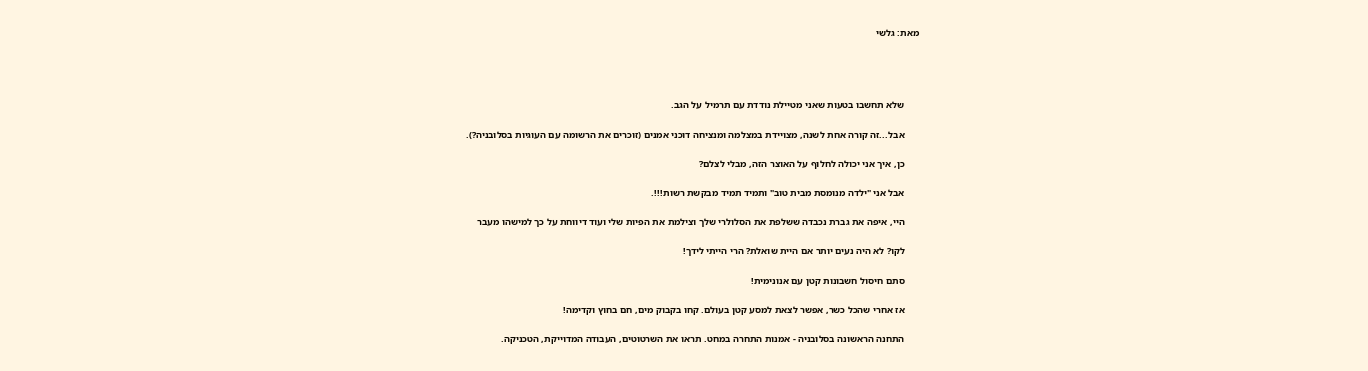מאת: גלשי




      שלא תחשבו בטעות שאני מטיילת נודדת עם תרמיל על הגב.

      אבל...זה קורה אחת לשנה, מצויידת במצלמה ומנציחה דוכני אמנים (זוכרים את הרשומה עם העוגיות בסלובניה?).

      כן, איך אני יכולה לחלוף על האוצר הזה, מבלי לצלם?

      אבל אני "ילדה מנומסת מבית טוב" ותמיד תמיד מבקשת רשות!!!.

      היי, איפה את גברת נכבדה ששלפת את הסלולרי שלך וצילמת את הפיות שלי ועוד דיווחת על כך למישהו מעבר

      לקו? לא היה נעים יותר אם היית שואלת? הרי הייתי לידך!

      סתם חיסול חשבונות קטן עם אנונימית!

      אז אחרי שהכל כשר, אפשר לצאת למסע קטן בעולם. קחו בקבוק מים, חם בחוץ וקדימה!

      התחנה הראשונה בסלובניה - אמנות התחרה במחט. תראו את השרטוטים, העבודה המדוייקת, הטכניקה.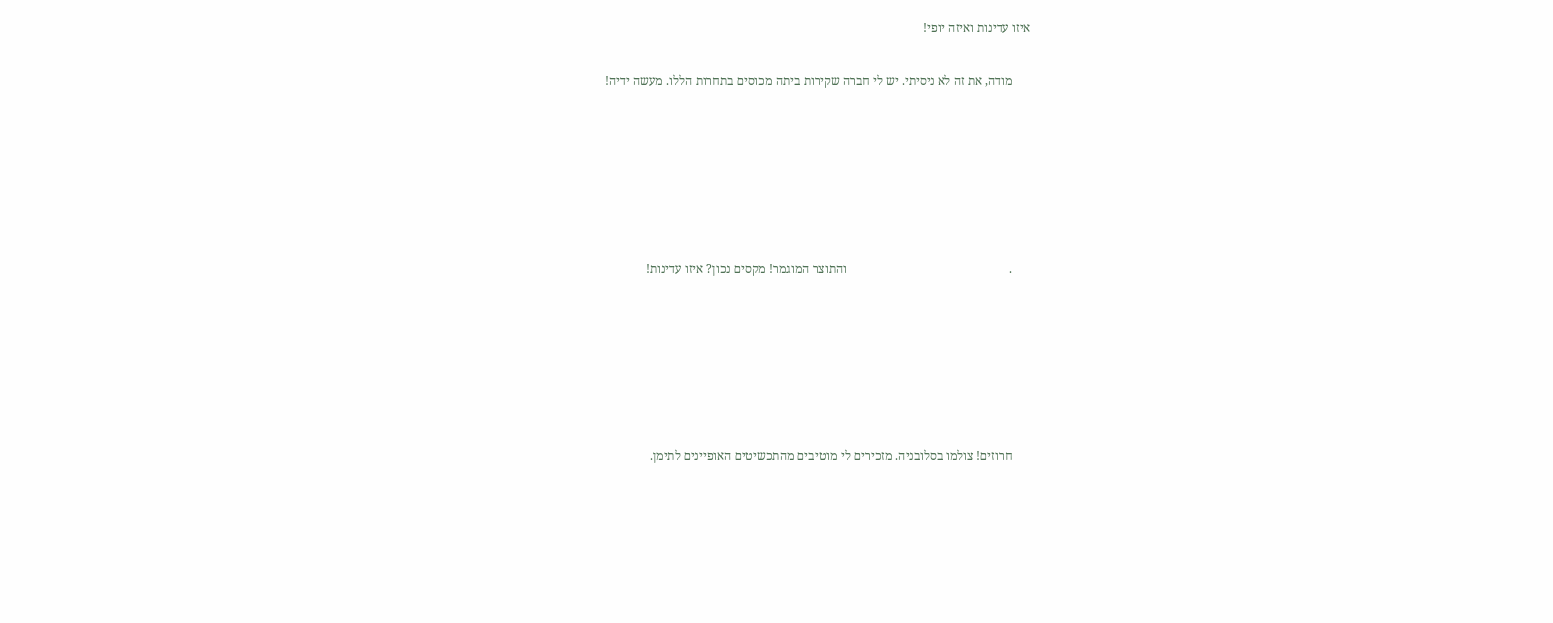איזו עדינות ואיזה יופי!

      מודה, את זה לא ניסיתי. יש לי חברה שקירות ביתה מכוסים בתחרות הללו. מעשה ידיה!






      .                                                    והתוצר המוגמר! מקסים נכון? איזו עדינות!






      חרוזים! צולמו בסלובניה. מזכירים לי מוטיבים מהתכשיטים האופיינים לתימן.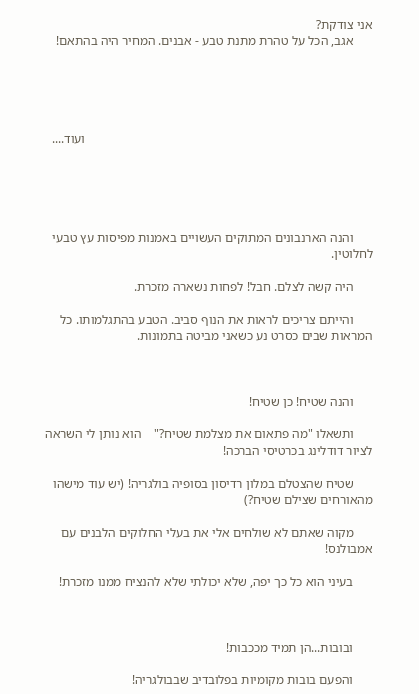אני צודקת?
      אגב, הכל על טהרת מתנת טבע - אבנים. המחיר היה בהתאם!





                                                                                         ועוד....





      והנה הארנבונים המתוקים העשויים באמנות מפיסות עץ טבעי לחלוטין.

      היה קשה לצלם. חבל! לפחות נשארה מזכרת.

      והייתם צריכים לראות את הנוף סביב. הטבע בהתגלמותו. כל המראות שבים כסרט נע כשאני מביטה בתמונות.



      והנה שטיח! כן שטיח!

      ותשאלו "מה פתאום את מצלמת שטיח?"    הוא נותן לי השראה לציור דודלינג בכרטיסי הברכה!

      שטיח שהצטלם במלון רדיסון בסופיה בולגריה! (יש עוד מישהו מהאורחים שצילם שטיח?)

      מקוה שאתם לא שולחים אלי את בעלי החלוקים הלבנים עם אמבולנס!

      בעיני הוא כל כך יפה, שלא יכולתי שלא להנציח ממנו מזכרת!



      ובובות...הן תמיד מככבות!

      והפעם בובות מקומיות בפלובדיב שבבולגריה!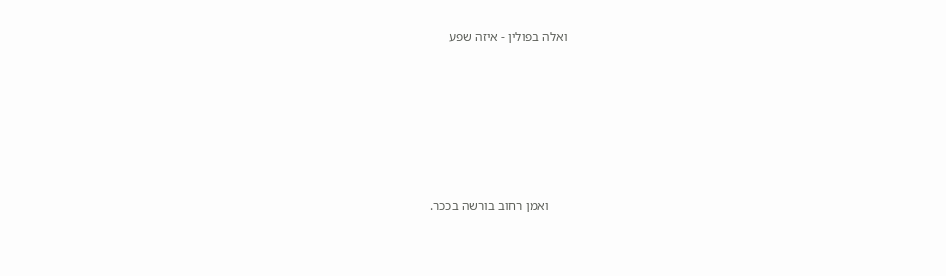ואלה בפולין - איזה שפע







      ואמן רחוב בורשה בככר.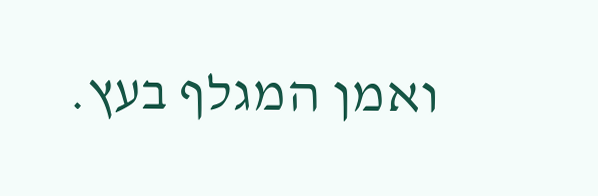ואמן המגלף בעץ.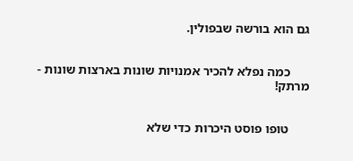גם הוא בורשה שבפולין.


      כמה נפלא להכיר אמנויות שונות בארצות שונות - מרתק!


      טופו פוסט היכרות כדי שלא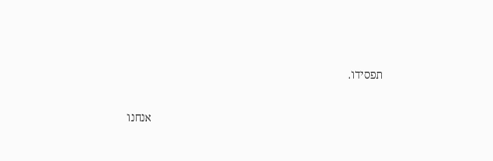תפסידו.

                                                                                 אנחנו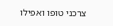צרכני טופו ואפילו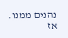נהנים ממנו.    אז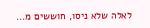לאלה שלא ניסו, חוששים מ...